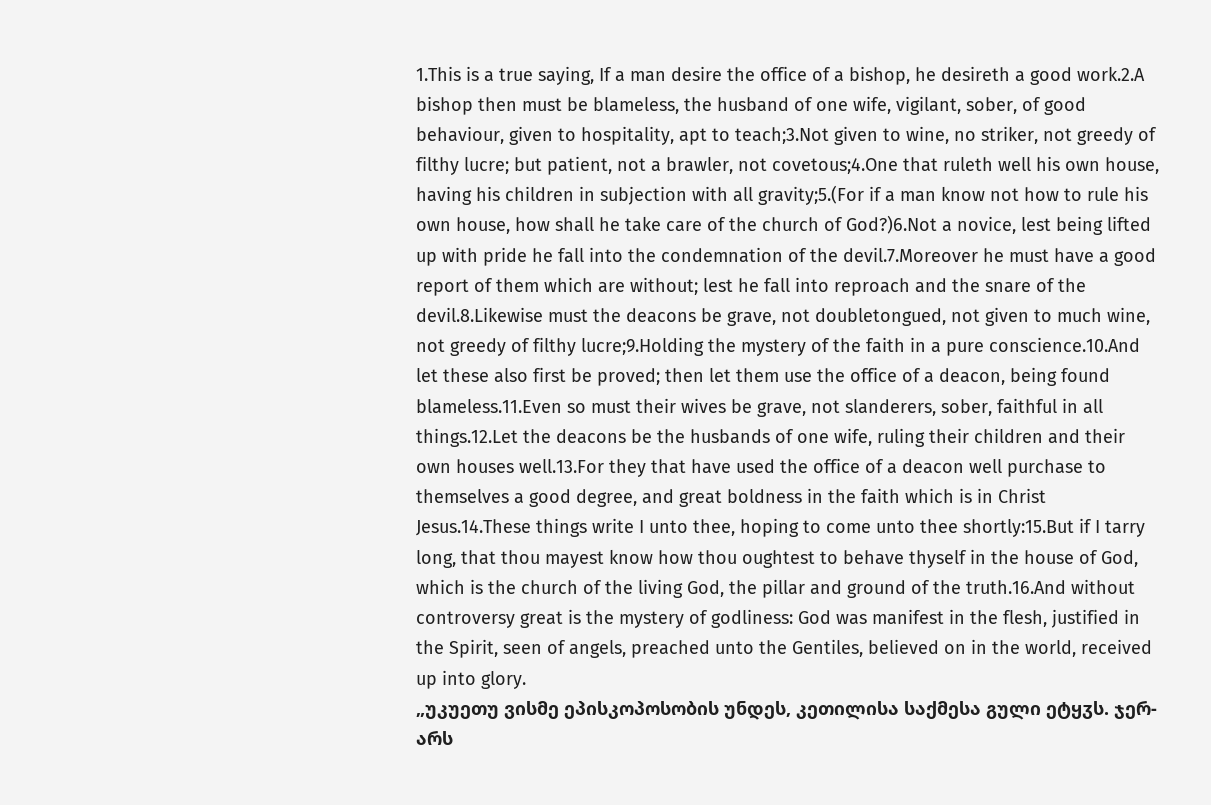1.This is a true saying, If a man desire the office of a bishop, he desireth a good work.2.A bishop then must be blameless, the husband of one wife, vigilant, sober, of good behaviour, given to hospitality, apt to teach;3.Not given to wine, no striker, not greedy of filthy lucre; but patient, not a brawler, not covetous;4.One that ruleth well his own house, having his children in subjection with all gravity;5.(For if a man know not how to rule his own house, how shall he take care of the church of God?)6.Not a novice, lest being lifted up with pride he fall into the condemnation of the devil.7.Moreover he must have a good report of them which are without; lest he fall into reproach and the snare of the devil.8.Likewise must the deacons be grave, not doubletongued, not given to much wine, not greedy of filthy lucre;9.Holding the mystery of the faith in a pure conscience.10.And let these also first be proved; then let them use the office of a deacon, being found blameless.11.Even so must their wives be grave, not slanderers, sober, faithful in all things.12.Let the deacons be the husbands of one wife, ruling their children and their own houses well.13.For they that have used the office of a deacon well purchase to themselves a good degree, and great boldness in the faith which is in Christ Jesus.14.These things write I unto thee, hoping to come unto thee shortly:15.But if I tarry long, that thou mayest know how thou oughtest to behave thyself in the house of God, which is the church of the living God, the pillar and ground of the truth.16.And without controversy great is the mystery of godliness: God was manifest in the flesh, justified in the Spirit, seen of angels, preached unto the Gentiles, believed on in the world, received up into glory.
„უკუეთუ ვისმე ეპისკოპოსობის უნდეს, კეთილისა საქმესა გული ეტყჳს. ჯერ-არს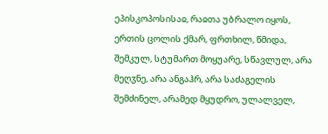ეპისკოპოსისაჲ, რაჲთა უბრალო იყოს, ერთის ცოლის ქმარ, ფრთხილ, წმიდა, შემკულ, სტუმართ მოყუარე, სწავლულ, არა მეღჳნე, არა ანგაჰრ, არა საძაგელის შემძინელ, არამედ მყუდრო, ულალველ,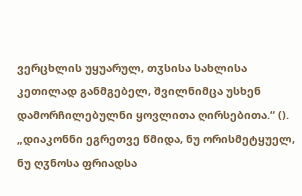ვერცხლის უყუარულ, თჳსისა სახლისა კეთილად განმგებელ, შვილნიმცა უსხენ დამორჩილებულნი ყოვლითა ღირსებითა.“ ().
„დიაკონნი ეგრეთვე წმიდა, ნუ ორისმეტყუელ, ნუ ღჳნოსა ფრიადსა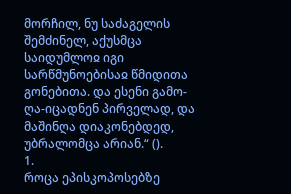მორჩილ, ნუ საძაგელის შემძინელ, აქუსმცა საიდუმლოჲ იგი სარწმუნოებისაჲ წმიდითა გონებითა. და ესენი გამო-ღა-იცადნენ პირველად, და მაშინღა დიაკონებდედ, უბრალომცა არიან.“ ().
1.
როცა ეპისკოპოსებზე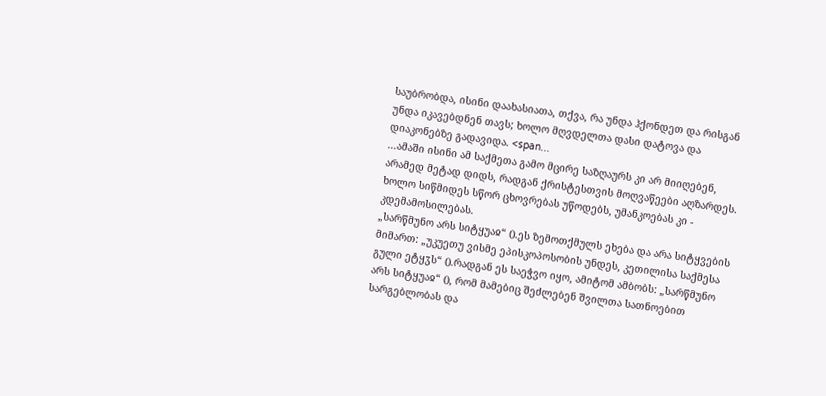საუბრობდა, ისინი დაახასიათა, თქვა, რა უნდა ჰქონდეთ და რისგან უნდა იკავებდნენ თავს; ხოლო მღვდელთა დასი დატოვა და დიაკონებზე გადავიდა. <span...
...ამაში ისინი ამ საქმეთა გამო მცირე საზღაურს კი არ მიიღებენ, არამედ მეტად დიდს, რადგან ქრისტესთვის მოღვაწეები აღზარდეს. ხოლო სიწმიდეს სწორ ცხოვრებას უწოდებს, უმანკოებას კი - კდემამოსილებას.
„სარწმუნო არს სიტყუაჲ“ ().ეს ზემოთქმულს ეხება და არა სიტყვების მიმართ: „უკუეთუ ვისმე ეპისკოპოსობის უნდეს, კეთილისა საქმესა გული ეტყჳს“ ().რადგან ეს საეჭვო იყო, ამიტომ ამბობს: „სარწმუნო არს სიტყუაჲ“ (), რომ მამებიც შეძლებენ შვილთა სათნოებით სარგებლობას და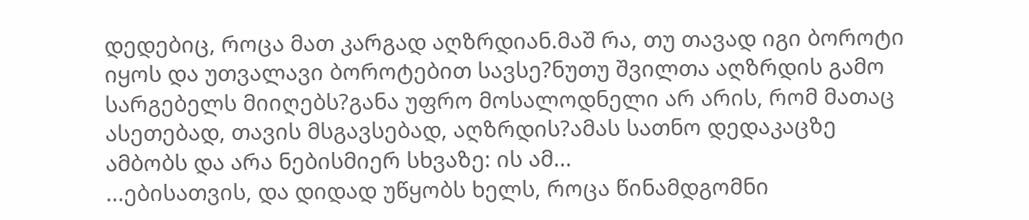დედებიც, როცა მათ კარგად აღზრდიან.მაშ რა, თუ თავად იგი ბოროტი იყოს და უთვალავი ბოროტებით სავსე?ნუთუ შვილთა აღზრდის გამო სარგებელს მიიღებს?განა უფრო მოსალოდნელი არ არის, რომ მათაც ასეთებად, თავის მსგავსებად, აღზრდის?ამას სათნო დედაკაცზე ამბობს და არა ნებისმიერ სხვაზე: ის ამ...
...ებისათვის, და დიდად უწყობს ხელს, როცა წინამდგომნი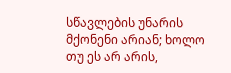სწავლების უნარის მქონენი არიან; ხოლო თუ ეს არ არის,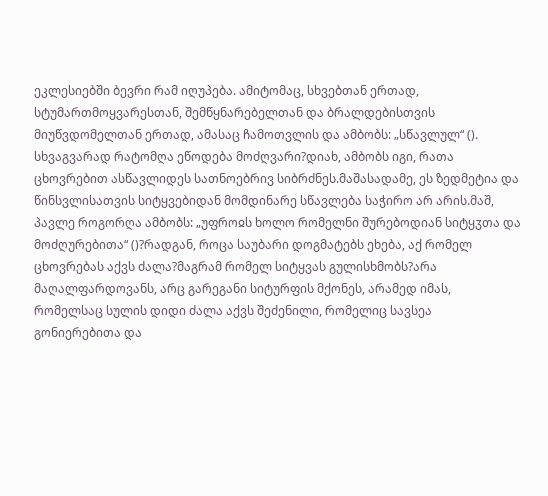ეკლესიებში ბევრი რამ იღუპება. ამიტომაც, სხვებთან ერთად, სტუმართმოყვარესთან, შემწყნარებელთან და ბრალდებისთვის მიუწვდომელთან ერთად, ამასაც ჩამოთვლის და ამბობს: „სწავლულ“ ().
სხვაგვარად რატომღა ეწოდება მოძღვარი?დიახ, ამბობს იგი, რათა ცხოვრებით ასწავლიდეს სათნოებრივ სიბრძნეს.მაშასადამე, ეს ზედმეტია და წინსვლისათვის სიტყვებიდან მომდინარე სწავლება საჭირო არ არის.მაშ, პავლე როგორღა ამბობს: „უფროჲს ხოლო რომელნი შურებოდიან სიტყჳთა და მოძღურებითა“ ()?რადგან, როცა საუბარი დოგმატებს ეხება, აქ რომელ ცხოვრებას აქვს ძალა?მაგრამ რომელ სიტყვას გულისხმობს?არა მაღალფარდოვანს, არც გარეგანი სიტურფის მქონეს, არამედ იმას, რომელსაც სულის დიდი ძალა აქვს შეძენილი, რომელიც სავსეა გონიერებითა და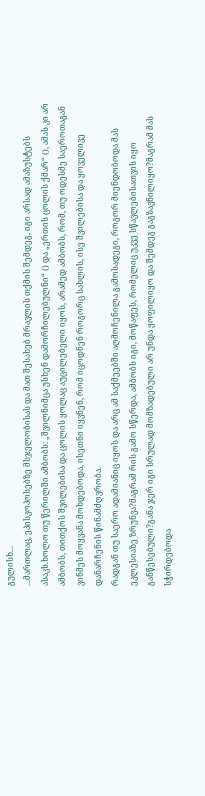გულისხ...
...მართლაც, ეპისკოპოსებზე მსჯელობისას და მათ შესახებ მრავლის თქმის შემდეგ, იგი არსად ამაზუსტებს ასაკს.ხოლო თუ წერილში ამბობს: „შვილნიმცა უსხენ დამორჩილებულნი“ () და „ერთის ცოლის ქმარ“ (), ამას კი არ ამბობს, თითქოს შვილებისა და ცოლის ყოლაც აუცილებელი იყოს, არამედ ამბობს, რომ, თუ ოდესმე საეროთაგან ვინმეს მოყვანა მოხდებოდა, ისეთნი იყვნენ, რომ იცოდნენ როგორც სახლის, ისე შვილებისა და ყოველივე დანარჩენის წინამძღვრობა.
რადგან თუ საერო ადამიანიც იყოს და არც ამ საქმეებში აღმოჩენილა გამოსადეგი, როგორ მიენდობოდა მას ეკლესიაზე ზრუნვა?მაგრამ რის გამო სწერდა, ამბობს იგი, მოწაფეს, რომელიც უკვე სწავლებისათვის იყო განწესებული?განა ჯერ იგი სრულად მომზადებული არ უნდა ყოფილიყო და შემდეგ გაგზავნილიყო?მაგრამ მას სჭირდებოდა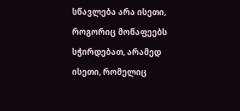სწავლება არა ისეთი, როგორიც მოწაფეებს სჭირდებათ, არამედ ისეთი, რომელიც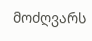მოძღვარს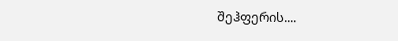შეჰფერის....